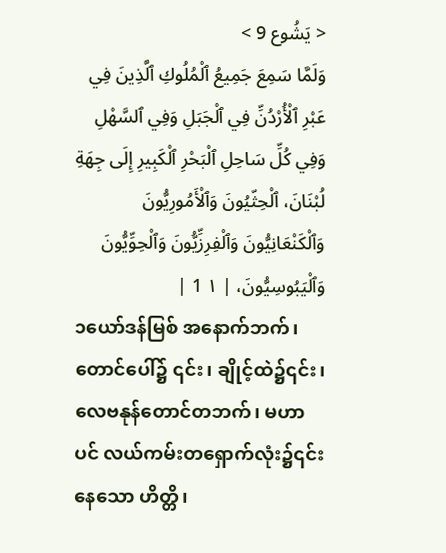< يَشُوع 9 >
وَلَمَّا سَمِعَ جَمِيعُ ٱلْمُلُوكِ ٱلَّذِينَ فِي عَبْرِ ٱلْأُرْدُنِّ فِي ٱلْجَبَلِ وَفِي ٱلسَّهْلِ وَفِي كُلِّ سَاحِلِ ٱلْبَحْرِ ٱلْكَبِيرِ إِلَى جِهَةِ لُبْنَانَ، ٱلْحِثّيُونَ وَٱلْأَمُورِيُّونَ وَٱلْكَنْعَانِيُّونَ وَٱلْفِرِزِّيُّونَ وَٱلْحِوِّيُّونَ وَٱلْيَبُوسِيُّونَ، | ١ 1 |
၁ယော်ဒန်မြစ် အနောက်ဘက်၊ တောင်ပေါ်၌ ၎င်း၊ ချိုင့်ထဲ၌၎င်း၊ လေဗနုန်တောင်တဘက်၊ မဟာပင် လယ်ကမ်းတရှောက်လုံး၌၎င်း နေသော ဟိတ္တိ၊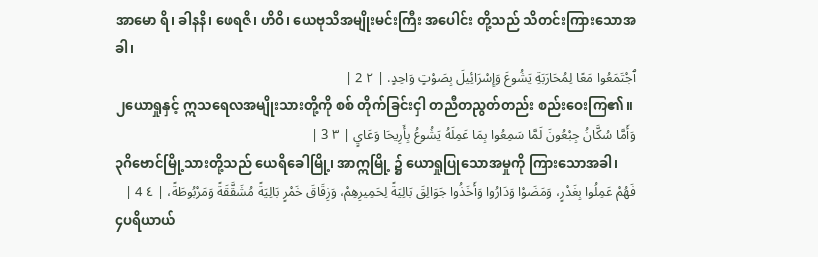အာမော ရိ၊ ခါနနိ၊ ဖေရဇိ၊ ဟိဝိ၊ ယေဗုသိအမျိုးမင်းကြီး အပေါင်း တို့သည် သိတင်းကြားသောအခါ၊
ٱجْتَمَعُوا مَعًا لِمُحَارَبَةِ يَشُوعَ وَإِسْرَائِيلَ بِصَوْتٍ وَاحِدٍ. | ٢ 2 |
၂ယောရှုနှင့် ဣသရေလအမျိုးသားတို့ကို စစ် တိုက်ခြင်းငှါ တညီတညွတ်တည်း စည်းဝေးကြ၏။
وَأَمَّا سُكَّانُ جِبْعُونَ لَمَّا سَمِعُوا بِمَا عَمِلَهُ يَشُوعُ بِأَرِيحَا وَعَايٍ | ٣ 3 |
၃ဂိဗောင်မြို့သားတို့သည် ယေရိခေါမြို့၊ အာဣမြို့ ၌ ယောရှုပြုသောအမှုကို ကြားသောအခါ၊
فَهُمْ عَمِلُوا بِغَدْرٍ، وَمَضَوْا وَدَارُوا وَأَخَذُوا جَوَالِقَ بَالِيَةً لِحَمِيرِهِمْ، وَزِقَاقَ خَمْرٍ بَالِيَةً مُشَقَّقَةً وَمَرْبُوطَةً، | ٤ 4 |
၄ပရိယာယ်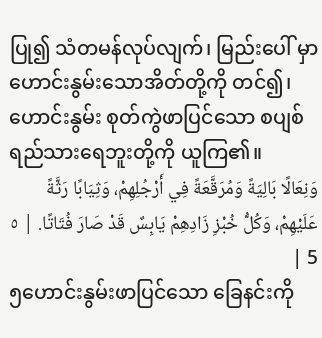ပြု၍ သံတမန်လုပ်လျက်၊ မြည်းပေါ် မှာ ဟောင်းနွမ်းသောအိတ်တို့ကို တင်၍၊ ဟောင်းနွမ်း စုတ်ကွဲဖာပြင်သော စပျစ်ရည်သားရေဘူးတို့ကို ယူကြ၏။
وَنِعَالًا بَالِيَةً وَمُرَقَّعَةً فِي أَرْجُلِهِمْ، وَثِيَابًا رَثَّةً عَلَيْهِمْ، وَكُلُّ خُبْزِ زَادِهِمْ يَابِسٌ قَدْ صَارَ فُتَاتًا. | ٥ 5 |
၅ဟောင်းနွမ်းဖာပြင်သော ခြေနင်းကို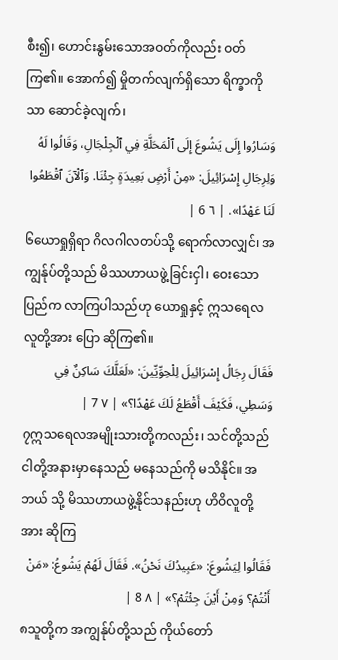စီး၍၊ ဟောင်းနွမ်းသောအဝတ်ကိုလည်း ဝတ်ကြ၏။ အောက်၍ မှိုတက်လျက်ရှိသော ရိက္ခာကိုသာ ဆောင်ခဲ့လျက်၊
وَسَارُوا إِلَى يَشُوعَ إِلَى ٱلْمَحَلَّةِ فِي ٱلْجِلْجَالِ، وَقَالُوا لَهُ وَلِرِجَالِ إِسْرَائِيلَ: «مِنْ أَرْضٍ بَعِيدَةٍ جِئْنَا. وَٱلْآنَ ٱقْطَعُوا لَنَا عَهْدًا». | ٦ 6 |
၆ယောရှုရှိရာ ဂိလဂါလတပ်သို့ ရောက်လာလျှင်၊ အကျွန်ုပ်တို့သည် မိဿဟာယဖွဲ့ခြင်းငှါ၊ ဝေးသောပြည်က လာကြပါသည်ဟု ယောရှုနှင့် ဣသရေလလူတို့အား ပြော ဆိုကြ၏။
فَقَالَ رِجَالُ إِسْرَائِيلَ لِلْحِوِّيِّينَ: «لَعَلَّكَ سَاكِنٌ فِي وَسَطِي، فَكَيْفَ أَقْطَعُ لَكَ عَهْدًا؟» | ٧ 7 |
၇ဣသရေလအမျိုးသားတို့ကလည်း၊ သင်တို့သည် ငါတို့အနားမှာနေသည် မနေသည်ကို မသိနိုင်။ အဘယ် သို့ မိဿဟာယဖွဲ့နိုင်သနည်းဟု ဟိဝိလူတို့အား ဆိုကြ
فَقَالُوا لِيَشُوعَ: «عَبِيدُكَ نَحْنُ». فَقَالَ لَهُمْ يَشُوعُ: «مَنْ أَنْتُمْ؟ وَمِنْ أَيْنَ جِئْتُمْ؟» | ٨ 8 |
၈သူတို့က အကျွန်ုပ်တို့သည် ကိုယ်တော်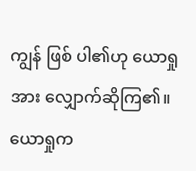ကျွန် ဖြစ် ပါ၏ဟု ယောရှုအား လျှောက်ဆိုကြ၏။ ယောရှုက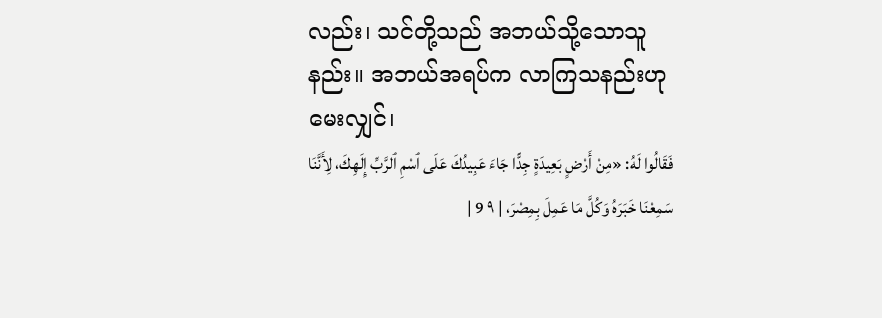လည်း၊ သင်တို့သည် အဘယ်သို့သောသူနည်း။ အဘယ်အရပ်က လာကြသနည်းဟု မေးလျှင်၊
فَقَالُوا لَهُ: «مِنْ أَرْضٍ بَعِيدَةٍ جِدًّا جَاءَ عَبِيدُكَ عَلَى ٱسْمِ ٱلرَّبِّ إِلَهِكَ، لِأَنَّنَا سَمِعْنَا خَبَرَهُ وَكُلَّ مَا عَمِلَ بِمِصْرَ، | ٩ 9 |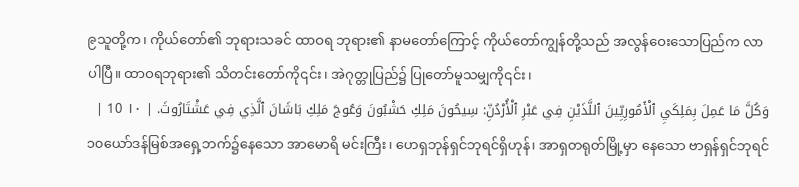၉သူတို့က၊ ကိုယ်တော်၏ ဘုရားသခင် ထာဝရ ဘုရား၏ နာမတော်ကြောင့် ကိုယ်တော်ကျွန်တို့သည် အလွန်ဝေးသောပြည်က လာပါပြီ။ ထာဝရဘုရား၏ သိတင်းတော်ကို၎င်း၊ အဲဂုတ္တုပြည်၌ ပြုတော်မူသမျှကို၎င်း၊
وَكُلَّ مَا عَمِلَ بِمَلِكَيِ ٱلْأَمُورِيِّينَ ٱللَّذَيْنِ فِي عَبْرِ ٱلْأُرْدُنِّ: سِيحُونَ مَلِكِ حَشْبُونَ وَعُوجَ مَلِكِ بَاشَانَ ٱلَّذِي فِي عَشْتَارُوثَ. | ١٠ 10 |
၁၀ယော်ဒန်မြစ်အရှေ့ဘက်၌နေသော အာမောရိ မင်းကြီး၊ ဟေရှဘုန်ရှင်ဘုရင်ရှိဟုန်၊ အာရှတရုတ်မြို့မှာ နေသော ဗာရှန်ရှင်ဘုရင်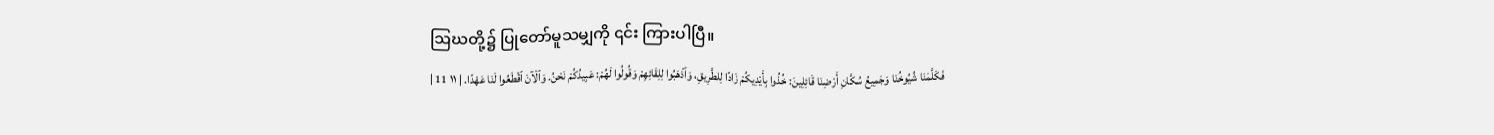ဩဃတို့၌ ပြုတော်မူသမျှကို ၎င်း ကြားပါပြီ။
فَكَلَّمَنَا شُيُوخُنَا وَجَمِيعُ سُكَّانِ أَرْضِنَا قَائِلِينَ: خُذُوا بِأَيْدِيكُمْ زَادًا لِلطَّرِيقِ، وَٱذْهَبُوا لِلِقَائِهِمْ وَقُولُوا لَهُمْ: عَبِيدُكُمْ نَحْنُ. وَٱلْآنَ ٱقْطَعُوا لَنَا عَهْدًا. | ١١ 11 |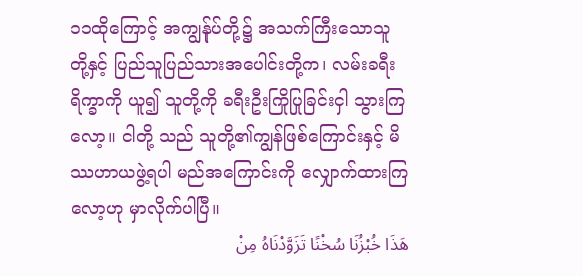၁၁ထိုကြောင့် အကျွန်ုပ်တို့၌ အသက်ကြီးသောသူ တို့နှင့် ပြည်သူပြည်သားအပေါင်းတို့က၊ လမ်းခရီးရိက္ခာကို ယူ၍ သူတို့ကို ခရီးဦးကြိုပြုခြင်းငှါ သွားကြလော့။ ငါတို့ သည် သူတို့၏ကျွန်ဖြစ်ကြောင်းနှင့် မိဿဟာယဖွဲ့ရပါ မည်အကြောင်းကို လျှောက်ထားကြလော့ဟု မှာလိုက်ပါပြီ။
هَذَا خُبْزُنَا سُخْنًا تَزَوَّدْنَاهُ مِنْ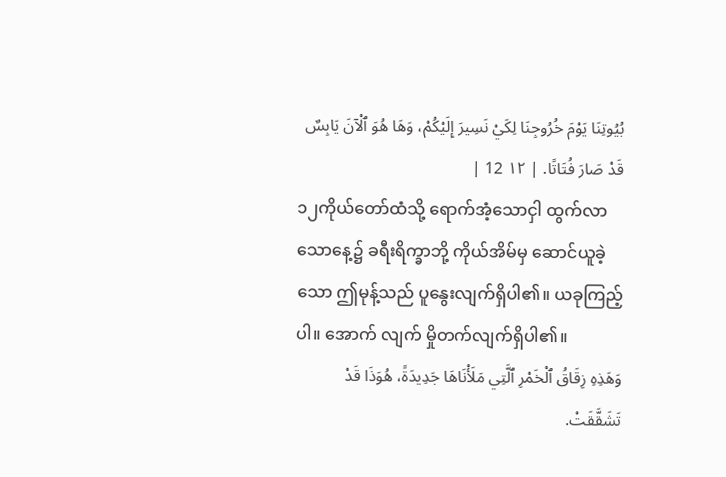بُيُوتِنَا يَوْمَ خُرُوجِنَا لِكَيْ نَسِيرَ إِلَيْكُمْ، وَهَا هُوَ ٱلْآنَ يَابِسٌ قَدْ صَارَ فُتَاتًا. | ١٢ 12 |
၁၂ကိုယ်တော်ထံသို့ ရောက်အံ့သောငှါ ထွက်လာ သောနေ့၌ ခရီးရိက္ခာဘို့ ကိုယ်အိမ်မှ ဆောင်ယူခဲ့သော ဤမုန့်သည် ပူနွေးလျက်ရှိပါ၏။ ယခုကြည့်ပါ။ အောက် လျက် မှိုတက်လျက်ရှိပါ၏။
وَهَذِهِ زِقَاقُ ٱلْخَمْرِ ٱلَّتِي مَلَأْنَاهَا جَدِيدَةً، هُوَذَا قَدْ تَشَقَّقَتْ.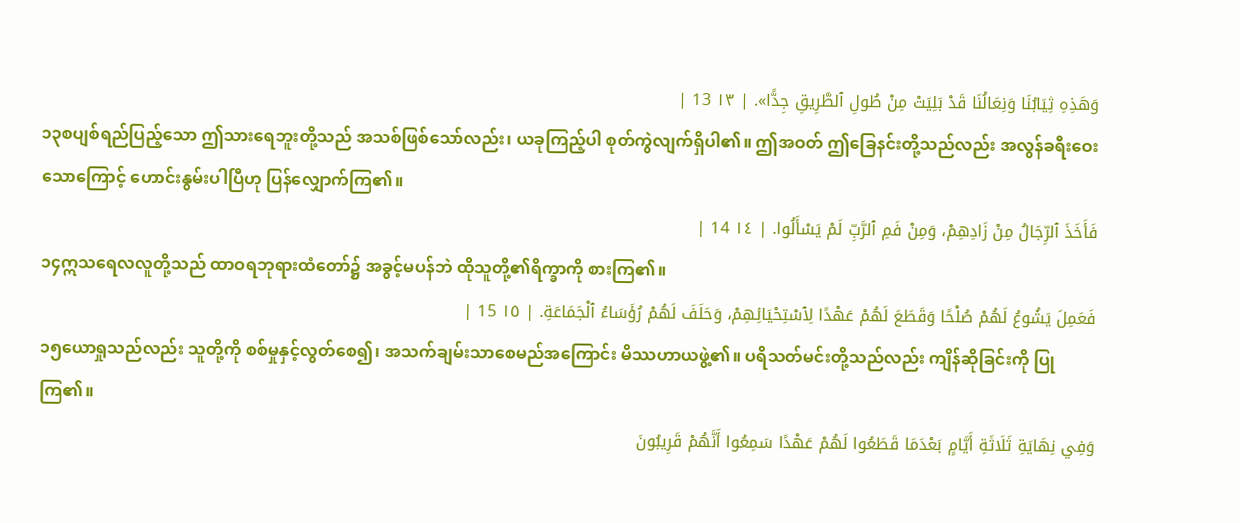وَهَذِهِ ثِيَابُنَا وَنِعَالُنَا قَدْ بَلِيَتْ مِنْ طُولِ ٱلطَّرِيقِ جِدًّا». | ١٣ 13 |
၁၃စပျစ်ရည်ပြည့်သော ဤသားရေဘူးတို့သည် အသစ်ဖြစ်သော်လည်း၊ ယခုကြည့်ပါ စုတ်ကွဲလျက်ရှိပါ၏။ ဤအဝတ် ဤခြေနင်းတို့သည်လည်း အလွန်ခရီးဝေး သောကြောင့် ဟောင်းနွမ်းပါပြီဟု ပြန်လျှောက်ကြ၏။
فَأَخَذَ ٱلرِّجَالُ مِنْ زَادِهِمْ، وَمِنْ فَمِ ٱلرَّبِّ لَمْ يَسْأَلُوا. | ١٤ 14 |
၁၄ဣသရေလလူတို့သည် ထာဝရဘုရားထံတော်၌ အခွင့်မပန်ဘဲ ထိုသူတို့၏ရိက္ခာကို စားကြ၏။
فَعَمِلَ يَشُوعُ لَهُمْ صُلْحًا وَقَطَعَ لَهُمْ عَهْدًا لِٱسْتِحْيَائِهِمْ، وَحَلَفَ لَهُمْ رُؤَسَاءُ ٱلْجَمَاعَةِ. | ١٥ 15 |
၁၅ယောရှုသည်လည်း သူတို့ကို စစ်မှုနှင့်လွတ်စေ၍၊ အသက်ချမ်းသာစေမည်အကြောင်း မိဿဟာယဖွဲ့၏။ ပရိသတ်မင်းတို့သည်လည်း ကျိန်ဆိုခြင်းကို ပြုကြ၏။
وَفِي نِهَايَةِ ثَلَاثَةِ أَيَّامٍ بَعْدَمَا قَطَعُوا لَهُمْ عَهْدًا سَمِعُوا أَنَّهُمْ قَرِيبُونَ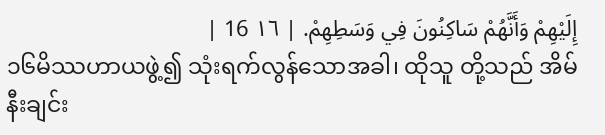إِلَيْهِمْ وَأَنَّهُمْ سَاكِنُونَ فِي وَسَطِهِمْ. | ١٦ 16 |
၁၆မိဿဟာယဖွဲ့၍ သုံးရက်လွန်သောအခါ၊ ထိုသူ တို့သည် အိမ်နီးချင်း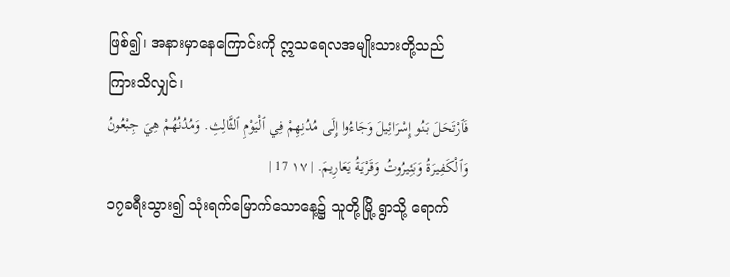ဖြစ်၍၊ အနားမှာနေကြောင်းကို ဣသရေလအမျိုးသားတို့သည် ကြားသိလျှင်၊
فَٱرْتَحَلَ بَنُو إِسْرَائِيلَ وَجَاءُوا إِلَى مُدُنِهِمْ فِي ٱلْيَوْمِ ٱلثَّالِثِ. وَمُدُنُهُمْ هِيَ جِبْعُونُ وَٱلْكَفِيرَةُ وَبَئِيرُوتُ وَقَرْيَةُ يَعَارِيمَ. | ١٧ 17 |
၁၇ခရီးသွား၍ သုံးရက်မြောက်သောနေ့၌ သူတို့မြို့ ရွာသို့ ရောက်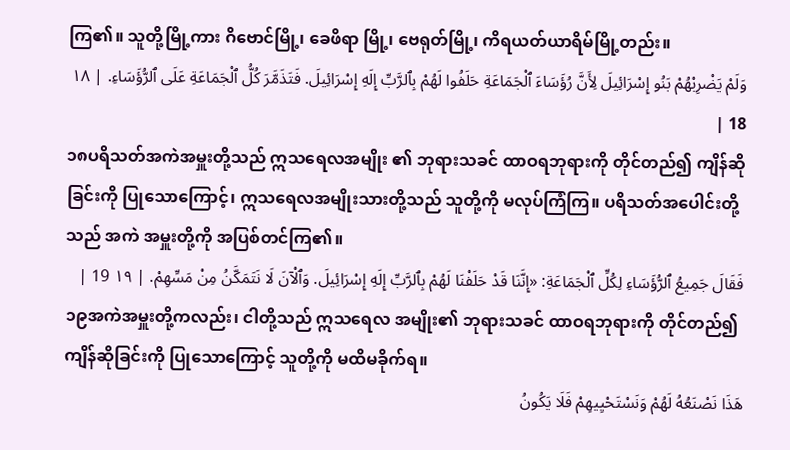ကြ၏။ သူတို့မြို့ကား ဂိဗောင်မြို့၊ ခေဖိရာ မြို့၊ ဗေရုတ်မြို့၊ ကိရယတ်ယာရိမ်မြို့တည်း။
وَلَمْ يَضْرِبْهُمْ بَنُو إِسْرَائِيلَ لِأَنَّ رُؤَسَاءَ ٱلْجَمَاعَةِ حَلَفُوا لَهُمْ بِٱلرَّبِّ إِلَهِ إِسْرَائِيلَ. فَتَذَمَّرَ كُلُّ ٱلْجَمَاعَةِ عَلَى ٱلرُّؤَسَاءِ. | ١٨ 18 |
၁၈ပရိသတ်အကဲအမှူးတို့သည် ဣသရေလအမျိုး ၏ ဘုရားသခင် ထာဝရဘုရားကို တိုင်တည်၍ ကျိန်ဆို ခြင်းကို ပြုသောကြောင့်၊ ဣသရေလအမျိုးသားတို့သည် သူတို့ကို မလုပ်ကြံကြ။ ပရိသတ်အပေါင်းတို့သည် အကဲ အမှူးတို့ကို အပြစ်တင်ကြ၏။
فَقَالَ جَمِيعُ ٱلرُّؤَسَاءِ لِكُلِّ ٱلْجَمَاعَةِ: «إِنَّنَا قَدْ حَلَفْنَا لَهُمْ بِٱلرَّبِّ إِلَهِ إِسْرَائِيلَ. وَٱلْآنَ لَا نَتَمَكَّنُ مِنْ مَسِّهِمْ. | ١٩ 19 |
၁၉အကဲအမှူးတို့ကလည်း၊ ငါတို့သည် ဣသရေလ အမျိုး၏ ဘုရားသခင် ထာဝရဘုရားကို တိုင်တည်၍ ကျိန်ဆိုခြင်းကို ပြုသောကြောင့် သူတို့ကို မထိမခိုက်ရ။
هَذَا نَصْنَعُهُ لَهُمْ وَنَسْتَحْيِيهِمْ فَلَا يَكُونُ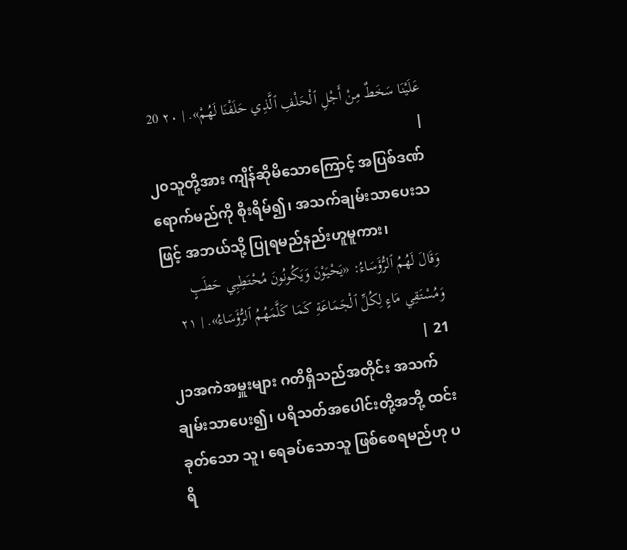عَلَيْنَا سَخَطٌ مِنْ أَجْلِ ٱلْحَلْفِ ٱلَّذِي حَلَفْنَا لَهُمْ». | ٢٠ 20 |
၂၀သူတို့အား ကျိန်ဆိုမိသောကြောင့် အပြစ်ဒဏ် ရောက်မည်ကို စိုးရိမ်၍၊ အသက်ချမ်းသာပေးသဖြင့် အဘယ်သို့ ပြုရမည်နည်းဟူမူကား၊
وَقَالَ لَهُمُ ٱلرُّؤَسَاءُ: «يَحْيَوْنَ وَيَكُونُونَ مُحْتَطِبِي حَطَبٍ وَمُسْتَقِي مَاءٍ لِكُلِّ ٱلْجَمَاعَةِ كَمَا كَلَّمَهُمُ ٱلرُّؤَسَاءُ». | ٢١ 21 |
၂၁အကဲအမှူးများ ဂတိရှိသည်အတိုင်း အသက် ချမ်းသာပေး၍၊ ပရိသတ်အပေါင်းတို့အဘို့ ထင်းခုတ်သော သူ၊ ရေခပ်သောသူ ဖြစ်စေရမည်ဟု ပရိ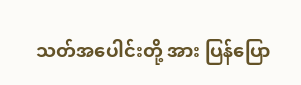သတ်အပေါင်းတို့ အား ပြန်ပြော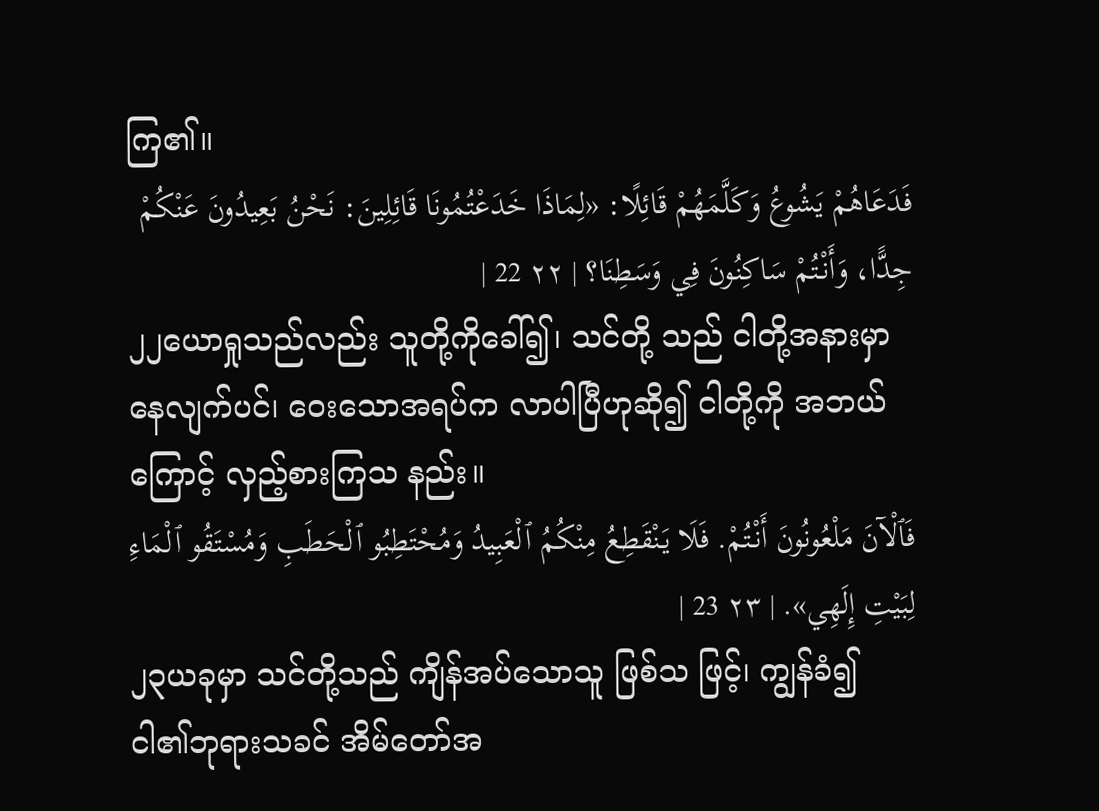ကြ၏။
فَدَعَاهُمْ يَشُوعُ وَكَلَّمَهُمْ قَائِلًا: «لِمَاذَا خَدَعْتُمُونَا قَائِلِينَ: نَحْنُ بَعِيدُونَ عَنْكُمْ جِدًّا، وَأَنْتُمْ سَاكِنُونَ فِي وَسَطِنَا؟ | ٢٢ 22 |
၂၂ယောရှုသည်လည်း သူတို့ကိုခေါ်၍၊ သင်တို့ သည် ငါတို့အနားမှာနေလျက်ပင်၊ ဝေးသောအရပ်က လာပါပြီဟုဆို၍ ငါတို့ကို အဘယ်ကြောင့် လှည့်စားကြသ နည်း။
فَٱلْآنَ مَلْعُونُونَ أَنْتُمْ. فَلَا يَنْقَطِعُ مِنْكُمُ ٱلْعَبِيدُ وَمُحْتَطِبُو ٱلْحَطَبِ وَمُسْتَقُو ٱلْمَاءِ لِبَيْتِ إِلَهِي». | ٢٣ 23 |
၂၃ယခုမှာ သင်တို့သည် ကျိန်အပ်သောသူ ဖြစ်သ ဖြင့်၊ ကျွန်ခံ၍ ငါ၏ဘုရားသခင် အိမ်တော်အ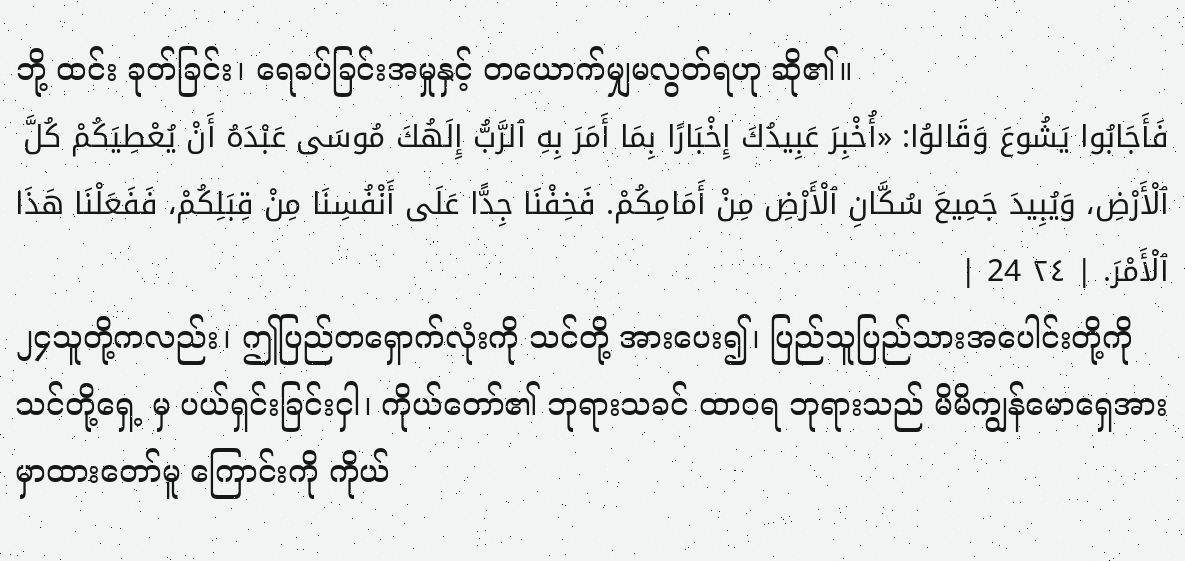ဘို့ ထင်း ခုတ်ခြင်း၊ ရေခပ်ခြင်းအမှုနှင့် တယောက်မျှမလွတ်ရဟု ဆို၏။
فَأَجَابُوا يَشُوعَ وَقَالوُا: «أُخْبِرَ عَبِيدُكَ إِخْبَارًا بِمَا أَمَرَ بِهِ ٱلرَّبُّ إِلَهُكَ مُوسَى عَبْدَهُ أَنْ يُعْطِيَكُمْ كُلَّ ٱلْأَرْضِ، وَيُبِيدَ جَمِيعَ سُكَّانِ ٱلْأَرْضِ مِنْ أَمَامِكُمْ. فَخِفْنَا جِدًّا عَلَى أَنْفُسِنَا مِنْ قِبَلِكُمْ، فَفَعَلْنَا هَذَا ٱلْأَمْرَ. | ٢٤ 24 |
၂၄သူတို့ကလည်း၊ ဤပြည်တရှောက်လုံးကို သင်တို့ အားပေး၍၊ ပြည်သူပြည်သားအပေါင်းတို့ကို သင်တို့ရှေ့ မှ ပယ်ရှင်းခြင်းငှါ၊ ကိုယ်တော်၏ ဘုရားသခင် ထာဝရ ဘုရားသည် မိမိကျွန်မောရှေအား မှာထားတော်မူ ကြောင်းကို ကိုယ်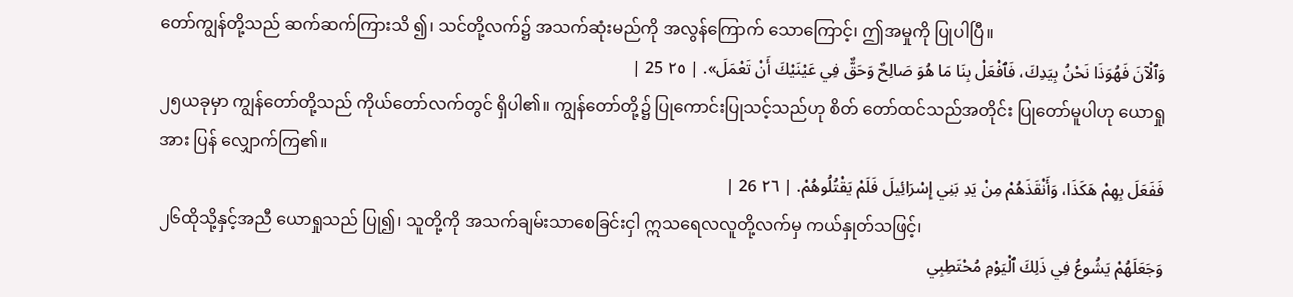တော်ကျွန်တို့သည် ဆက်ဆက်ကြားသိ ၍၊ သင်တို့လက်၌ အသက်ဆုံးမည်ကို အလွန်ကြောက် သောကြောင့်၊ ဤအမှုကို ပြုပါပြီ။
وَٱلْآنَ فَهُوَذَا نَحْنُ بِيَدِكَ، فَٱفْعَلْ بِنَا مَا هُوَ صَالِحٌ وَحَقٌّ فِي عَيْنَيْكَ أَنْ تَعْمَلَ». | ٢٥ 25 |
၂၅ယခုမှာ ကျွန်တော်တို့သည် ကိုယ်တော်လက်တွင် ရှိပါ၏။ ကျွန်တော်တို့၌ ပြုကောင်းပြုသင့်သည်ဟု စိတ် တော်ထင်သည်အတိုင်း ပြုတော်မူပါဟု ယောရှုအား ပြန် လျှောက်ကြ၏။
فَفَعَلَ بِهِمْ هَكَذَا، وَأَنْقَذَهُمْ مِنْ يَدِ بَنِي إِسْرَائِيلَ فَلَمْ يَقْتُلُوهُمْ. | ٢٦ 26 |
၂၆ထိုသို့နှင့်အညီ ယောရှုသည် ပြု၍၊ သူတို့ကို အသက်ချမ်းသာစေခြင်းငှါ ဣသရေလလူတို့လက်မှ ကယ်နှုတ်သဖြင့်၊
وَجَعَلَهُمْ يَشُوعُ فِي ذَلِكَ ٱلْيَوْمِ مُحْتَطِبِي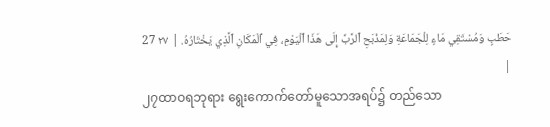حَطَبٍ وَمُسْتَقِي مَاءٍ لِلْجَمَاعَةِ وَلِمَذْبَحِ ٱلرَّبِّ إِلَى هَذَا ٱلْيَوْمِ، فِي ٱلْمَكَانِ ٱلَّذِي يَخْتَارُهُ. | ٢٧ 27 |
၂၇ထာဝရဘုရား ရွေးကောက်တော်မူသောအရပ်၌ တည်သော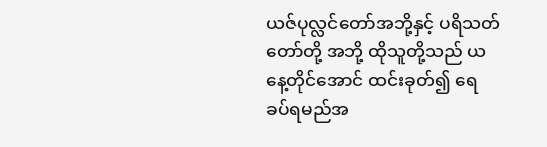ယဇ်ပုလ္လင်တော်အဘို့နှင့် ပရိသတ်တော်တို့ အဘို့ ထိုသူတို့သည် ယနေ့တိုင်အောင် ထင်းခုတ်၍ ရေ ခပ်ရမည်အ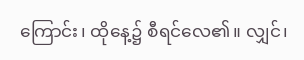ကြောင်း၊ ထိုနေ့၌ စီရင်လေ၏။ လျှင်၊